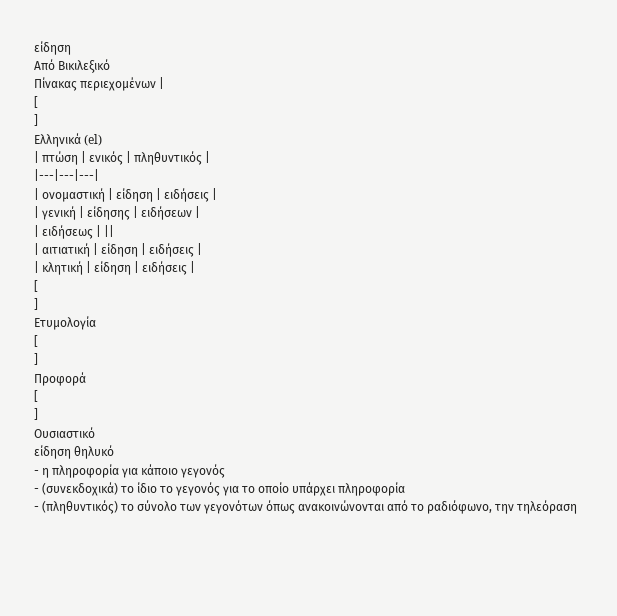είδηση
Από Βικιλεξικό
Πίνακας περιεχομένων |
[
]
Ελληνικά (el)
| πτώση | ενικός | πληθυντικός |
|---|---|---|
| ονομαστική | είδηση | ειδήσεις |
| γενική | είδησης | ειδήσεων |
| ειδήσεως | ||
| αιτιατική | είδηση | ειδήσεις |
| κλητική | είδηση | ειδήσεις |
[
]
Ετυμολογία
[
]
Προφορά
[
]
Ουσιαστικό
είδηση θηλυκό
- η πληροφορία για κάποιο γεγονός
- (συνεκδοχικά) το ίδιο το γεγονός για το οποίο υπάρχει πληροφορία
- (πληθυντικός) το σύνολο των γεγονότων όπως ανακοινώνονται από το ραδιόφωνο, την τηλεόραση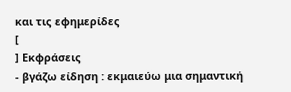και τις εφημερίδες
[
] Εκφράσεις
- βγάζω είδηση : εκμαιεύω μια σημαντική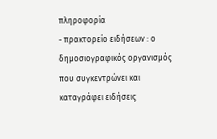πληροφορία
- πρακτορείο ειδήσεων : ο δημοσιογραφικός οργανισμός που συγκεντρώνει και καταγράφει ειδήσεις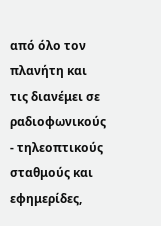από όλο τον πλανήτη και τις διανέμει σε ραδιοφωνικούς - τηλεοπτικούς σταθμούς και εφημερίδες,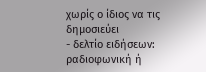χωρίς ο ίδιος να τις δημοσιεύει
- δελτίο ειδήσεων: ραδιοφωνική ή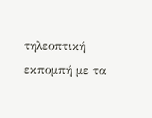τηλεοπτική εκπομπή με τα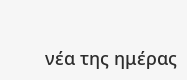νέα της ημέρας